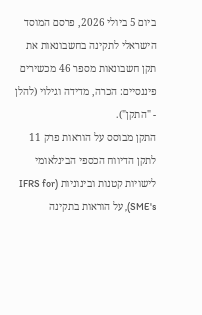ביום 5 ביולי 2026, פרסם המוסד הישראלי לתקינה בחשבונאות את תקן חשבונאות מספר 46 מכשירים פיננסיים: הכרה, מדידה וגילוי (להלן - "התקן").
התקן מבוסס על הוראות פרק 11 לתקן הדיווח הכספי הבינלאומי לישויות קטנות ובינוניות (IFRS for SME's), על הוראות בתקינה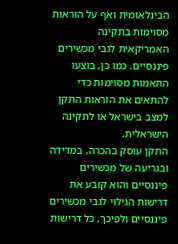הבינלאומית ואף על הוראות מסוימות בתקינה האמריקאית לגבי מכשירים פיננסיים. כמו כן, בוצעו התאמות מסוימות כדי להתאים את הוראות התקן למצב בישראל או לתקינה הישראלית.
התקן עוסק בהכרה, במדידה ובגריעה של מכשירים פיננסיים והוא קובע את דרישות הגילוי לגבי מכשירים פיננסיים ולפיכך, כל דרישות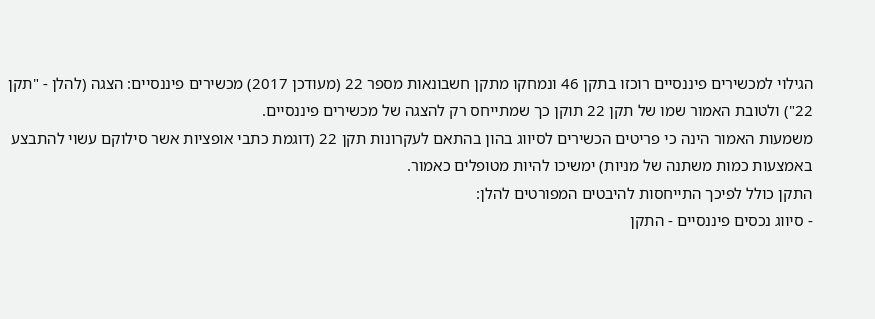הגילוי למכשירים פיננסיים רוכזו בתקן 46 ונמחקו מתקן חשבונאות מספר 22 (מעודכן 2017) מכשירים פיננסיים: הצגה (להלן - "תקן 22") ולטובת האמור שמו של תקן 22 תוקן כך שמתייחס רק להצגה של מכשירים פיננסיים.
משמעות האמור הינה כי פריטים הכשירים לסיווג בהון בהתאם לעקרונות תקן 22 (דוגמת כתבי אופציות אשר סילוקם עשוי להתבצע באמצעות כמות משתנה של מניות) ימשיכו להיות מטופלים כאמור.
התקן כולל לפיכך התייחסות להיבטים המפורטים להלן:
- סיווג נכסים פיננסיים - התקן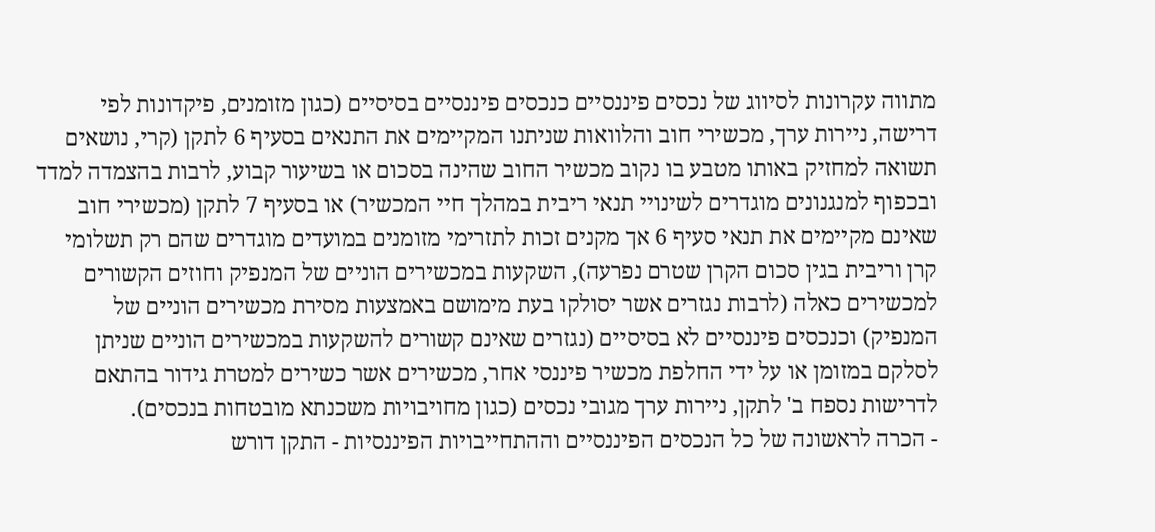מתווה עקרונות לסיווג של נכסים פיננסיים כנכסים פיננסיים בסיסיים (כגון מזומנים, פיקדונות לפי דרישה, ניירות ערך, מכשירי חוב והלוואות שניתנו המקיימים את התנאים בסעיף 6 לתקן (קרי, נושאים תשואה למחזיק באותו מטבע בו נקוב מכשיר החוב שהינה בסכום או בשיעור קבוע, לרבות בהצמדה למדד ובכפוף למנגנונים מוגדרים לשינויי תנאי ריבית במהלך חיי המכשיר) או בסעיף 7 לתקן (מכשירי חוב שאינם מקיימים את תנאי סעיף 6 אך מקנים זכות לתזרימי מזומנים במועדים מוגדרים שהם רק תשלומי קרן וריבית בגין סכום הקרן שטרם נפרעה), השקעות במכשירים הוניים של המנפיק וחוזים הקשורים למכשירים כאלה (לרבות נגזרים אשר יסולקו בעת מימושם באמצעות מסירת מכשירים הוניים של המנפיק) וכנכסים פיננסיים לא בסיסיים (נגזרים שאינם קשורים להשקעות במכשירים הוניים שניתן לסלקם במזומן או על ידי החלפת מכשיר פיננסי אחר, מכשירים אשר כשירים למטרת גידור בהתאם לדרישות נספח ב' לתקן, ניירות ערך מגובי נכסים (כגון מחויבויות משכנתא מובטחות בנכסים).
- הכרה לראשונה של כל הנכסים הפיננסיים וההתחייבויות הפיננסיות - התקן דורש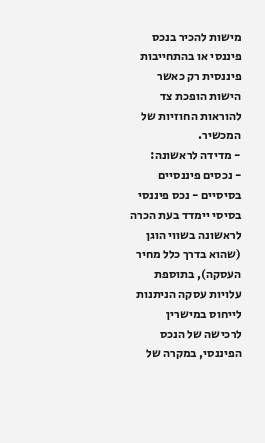מישות להכיר בנכס פיננסי או בהתחייבות פיננסית רק כאשר הישות הופכת צד להוראות החוזיות של המכשיר.
- מדידה לראשונה:
- נכסים פיננסיים בסיסיים - נכס פיננסי בסיסי יימדד בעת הכרה לראשונה בשווי הוגן (שהוא בדרך כלל מחיר העסקה), בתוספת עלויות עסקה הניתנות לייחוס במישרין לרכישה של הנכס הפיננסי, במקרה של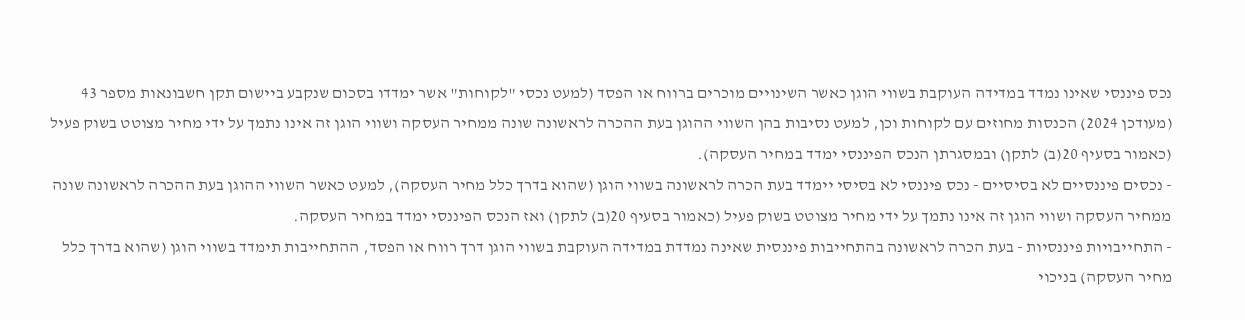נכס פיננסי שאינו נמדד במדידה העוקבת בשווי הוגן כאשר השינויים מוכרים ברווח או הפסד (למעט נכסי "לקוחות" אשר ימדדו בסכום שנקבע ביישום תקן חשבונאות מספר 43 (מעודכן 2024) הכנסות מחוזים עם לקוחות וכן, למעט נסיבות בהן השווי ההוגן בעת ההכרה לראשונה שונה ממחיר העסקה ושווי הוגן זה אינו נתמך על ידי מחיר מצוטט בשוק פעיל (כאמור בסעיף 20(ב) לתקן) ובמסגרתן הנכס הפיננסי ימדד במחיר העסקה).
- נכסים פיננסיים לא בסיסיים - נכס פיננסי לא בסיסי יימדד בעת הכרה לראשונה בשווי הוגן (שהוא בדרך כלל מחיר העסקה), למעט כאשר השווי ההוגן בעת ההכרה לראשונה שונה ממחיר העסקה ושווי הוגן זה אינו נתמך על ידי מחיר מצוטט בשוק פעיל (כאמור בסעיף 20(ב) לתקן) ואז הנכס הפיננסי ימדד במחיר העסקה.
- התחייבויות פיננסיות - בעת הכרה לראשונה בהתחייבות פיננסית שאינה נמדדת במדידה העוקבת בשווי הוגן דרך רווח או הפסד, ההתחייבות תימדד בשווי הוגן (שהוא בדרך כלל מחיר העסקה) בניכוי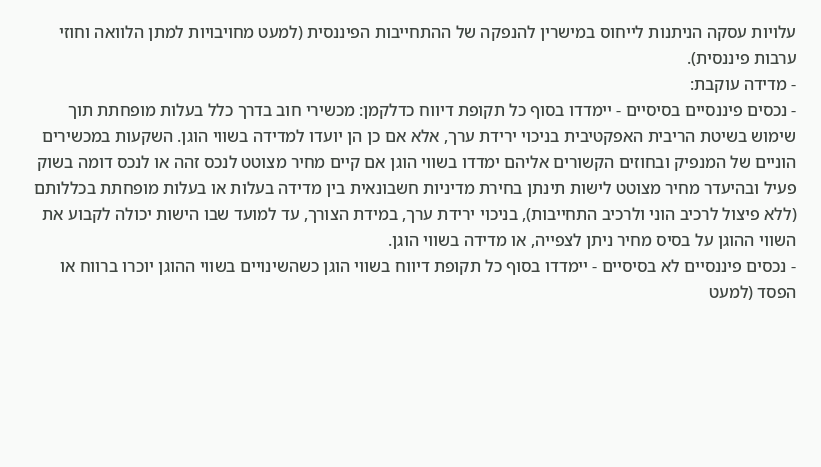עלויות עסקה הניתנות לייחוס במישרין להנפקה של ההתחייבות הפיננסית (למעט מחויבויות למתן הלוואה וחוזי ערבות פיננסית).
- מדידה עוקבת:
- נכסים פיננסיים בסיסיים - יימדדו בסוף כל תקופת דיווח כדלקמן: מכשירי חוב בדרך כלל בעלות מופחתת תוך שימוש בשיטת הריבית האפקטיבית בניכוי ירידת ערך, אלא אם כן הן יועדו למדידה בשווי הוגן. השקעות במכשירים הוניים של המנפיק ובחוזים הקשורים אליהם ימדדו בשווי הוגן אם קיים מחיר מצוטט לנכס זהה או לנכס דומה בשוק פעיל ובהיעדר מחיר מצוטט לישות תינתן בחירת מדיניות חשבונאית בין מדידה בעלות או בעלות מופחתת בכללותם (ללא פיצול לרכיב הוני ולרכיב התחייבות), בניכוי ירידת ערך, במידת הצורך, עד למועד שבו הישות יכולה לקבוע את השווי ההוגן על בסיס מחיר ניתן לצפייה, או מדידה בשווי הוגן.
- נכסים פיננסיים לא בסיסיים - יימדדו בסוף כל תקופת דיווח בשווי הוגן כשהשינויים בשווי ההוגן יוכרו ברווח או הפסד (למעט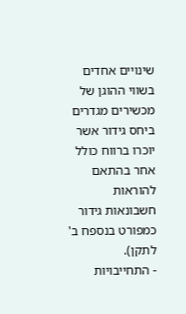שינויים אחדים בשווי ההוגן של מכשירים מגדרים ביחס גידור אשר יוכרו ברווח כולל אחר בהתאם להוראות חשבונאות גידור כמפורט בנספח ב' לתקן).
- התחייבויות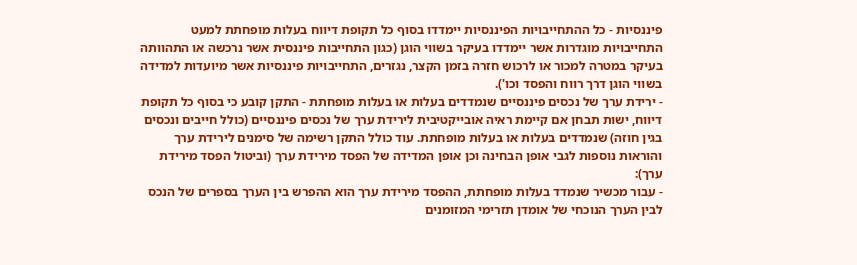פיננסיות - כל ההתחייבויות הפיננסיות יימדדו בסוף כל תקופת דיווח בעלות מופחתת למעט התחייבויות מוגדרות אשר יימדדו בעיקר בשווי הוגן (כגון התחייבות פיננסית אשר נרכשה או התהוותה בעיקר במטרה למכור או לרכוש חזרה בזמן הקצר, נגזרים, התחייבויות פיננסיות אשר מיועדות למדידה בשווי הוגן דרך רווח והפסד וכו').
- ירידת ערך של נכסים פיננסיים שנמדדים בעלות או בעלות מופחתת - התקן קובע כי בסוף כל תקופת דיווח, ישות תבחן אם קיימת ראיה אובייקטיבית לירידת ערך של נכסים פיננסיים (כולל חייבים ונכסים בגין חוזה) שנמדדים בעלות או בעלות מופחתת. עוד כולל התקן רשימה של סימנים לירידת ערך והוראות נוספות לגבי אופן הבחינה וכן אופן המדידה של הפסד מירידת ערך (וביטול הפסד מירידת ערך):
- עבור מכשיר שנמדד בעלות מופחתת, ההפסד מירידת ערך הוא ההפרש בין הערך בספרים של הנכס לבין הערך הנוכחי של אומדן תזרימי המזומנים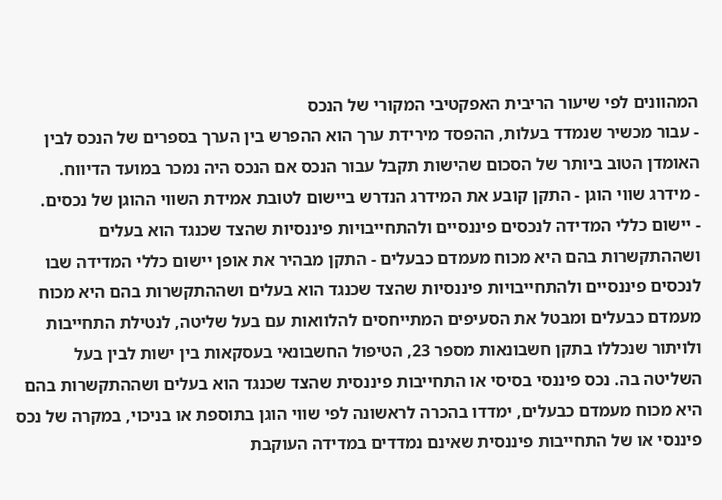המהוונים לפי שיעור הריבית האפקטיבי המקורי של הנכס
- עבור מכשיר שנמדד בעלות, ההפסד מירידת ערך הוא ההפרש בין הערך בספרים של הנכס לבין האומדן הטוב ביותר של הסכום שהישות תקבל עבור הנכס אם הנכס היה נמכר במועד הדיווח.
- מידרג שווי הוגן - התקן קובע את המידרג הנדרש ביישום לטובת אמידת השווי ההוגן של נכסים.
- יישום כללי המדידה לנכסים פיננסיים ולהתחייבויות פיננסיות שהצד שכנגד הוא בעלים ושההתקשרות בהם היא מכוח מעמדם כבעלים - התקן מבהיר את אופן יישום כללי המדידה שבו לנכסים פיננסיים ולהתחייבויות פיננסיות שהצד שכנגד הוא בעלים ושההתקשרות בהם היא מכוח מעמדם כבעלים ומבטל את הסעיפים המתייחסים להלוואות עם בעל שליטה, לנטילת התחייבות ולויתור שנכללו בתקן חשבונאות מספר 23, הטיפול החשבונאי בעסקאות בין ישות לבין בעל השליטה בה. נכס פיננסי בסיסי או התחייבות פיננסית שהצד שכנגד הוא בעלים ושההתקשרות בהם היא מכוח מעמדם כבעלים, ימדדו בהכרה לראשונה לפי שווי הוגן בתוספת או בניכוי, במקרה של נכס פיננסי או של התחייבות פיננסית שאינם נמדדים במדידה העוקבת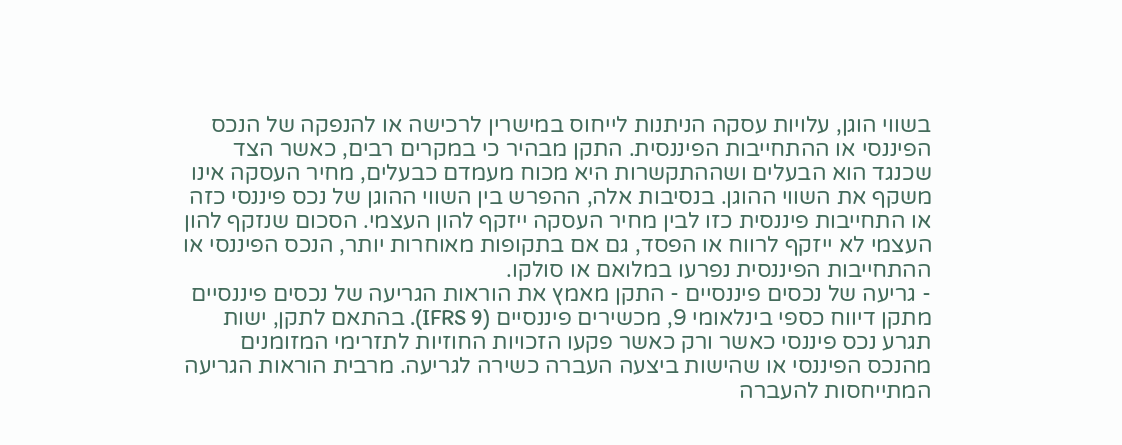בשווי הוגן, עלויות עסקה הניתנות לייחוס במישרין לרכישה או להנפקה של הנכס הפיננסי או ההתחייבות הפיננסית. התקן מבהיר כי במקרים רבים, כאשר הצד שכנגד הוא הבעלים ושההתקשרות היא מכוח מעמדם כבעלים, מחיר העסקה אינו משקף את השווי ההוגן. בנסיבות אלה, ההפרש בין השווי ההוגן של נכס פיננסי כזה או התחייבות פיננסית כזו לבין מחיר העסקה ייזקף להון העצמי. הסכום שנזקף להון העצמי לא ייזקף לרווח או הפסד, גם אם בתקופות מאוחרות יותר, הנכס הפיננסי או ההתחייבות הפיננסית נפרעו במלואם או סולקו.
- גריעה של נכסים פיננסיים - התקן מאמץ את הוראות הגריעה של נכסים פיננסיים מתקן דיווח כספי בינלאומי 9, מכשירים פיננסיים (IFRS 9). בהתאם לתקן, ישות תגרע נכס פיננסי כאשר ורק כאשר פקעו הזכויות החוזיות לתזרימי המזומנים מהנכס הפיננסי או שהישות ביצעה העברה כשירה לגריעה. מרבית הוראות הגריעה המתייחסות להעברה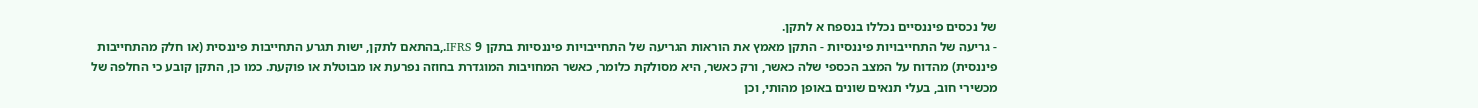של נכסים פיננסיים נכללו בנספח א לתקן.
- גריעה של התחייבויות פיננסיות - התקן מאמץ את הוראות הגריעה של התחייבויות פיננסיות בתקן IFRS 9.,בהתאם לתקן, ישות תגרע התחייבות פיננסית (או חלק מהתחייבות פיננסית) מהדוח על המצב הכספי שלה כאשר, ורק כאשר, היא מסולקת כלומר, כאשר המחויבות המוגדרת בחוזה נפרעת או מבוטלת או פוקעת. כמו כן, התקן קובע כי החלפה של מכשירי חוב, בעלי תנאים שונים באופן מהותי, וכן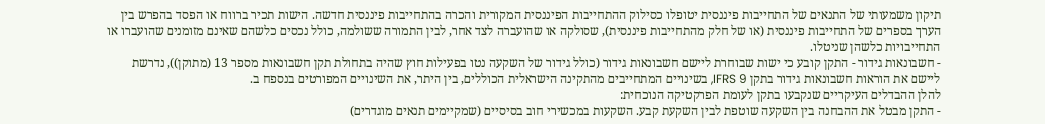תיקון משמעותי של התנאים של התחייבות פיננסית יטופלו כסילוק ההתחייבות הפיננסית המקורית והכרה בהתחייבות פיננסית חדשה. הישות תכיר ברווח או הפסד בהפרש בין הערך בספרים של התחייבות פיננסית (או של חלק מהתחייבות פיננסית), שסולקה או שהועברה לצד אחר, לבין התמורה ששולמה, כולל נכסים כלשהם שאינם מזומנים שהועברו או התחייבויות כלשהן שניטלו.
- חשבונאות גידור - התקן קובע כי ישות שבוחרת ליישם חשבונאות גידור (כולל גידור של השקעה נטו בפעילות חוץ שהיה בתחולת תקן חשבונאות מספר 13 (מתוקן)), נדרשת ליישם את הוראות חשבונאות גידור בתקן IFRS 9, בשינויים המתחייבים מהתקינה הישראלית הכוללים, בין היתר, את השינויים המפורטים בנספח ב.
להלן ההבדלים העיקריים שנקבעו בתקן לעומת הפרקטיקה הנוכחית:
- התקן מבטל את ההבחנה בין השקעה שוטפת לבין השקעת קבע. השקעות במכשירי חוב בסיסיים (שמקיימים תנאים מוגדרים)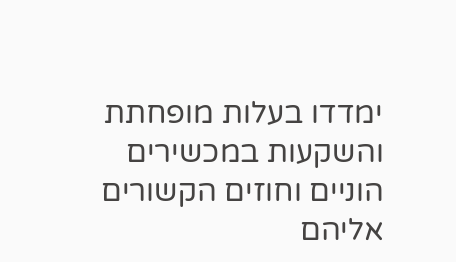ימדדו בעלות מופחתת והשקעות במכשירים הוניים וחוזים הקשורים אליהם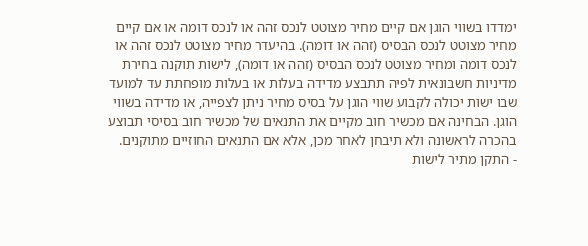ימדדו בשווי הוגן אם קיים מחיר מצוטט לנכס זהה או לנכס דומה או אם קיים מחיר מצוטט לנכס הבסיס (זהה או דומה). בהיעדר מחיר מצוטט לנכס זהה או לנכס דומה ומחיר מצוטט לנכס הבסיס (זהה או דומה), לישות תוקנה בחירת מדיניות חשבונאית לפיה תתבצע מדידה בעלות או בעלות מופחתת עד למועד שבו ישות יכולה לקבוע שווי הוגן על בסיס מחיר ניתן לצפייה, או מדידה בשווי הוגן. הבחינה אם מכשיר חוב מקיים את התנאים של מכשיר חוב בסיסי תבוצע בהכרה לראשונה ולא תיבחן לאחר מכן, אלא אם התנאים החוזיים מתוקנים.
- התקן מתיר לישות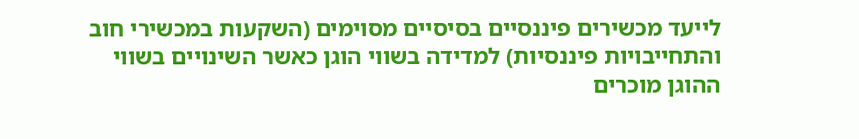לייעד מכשירים פיננסיים בסיסיים מסוימים (השקעות במכשירי חוב והתחייבויות פיננסיות) למדידה בשווי הוגן כאשר השינויים בשווי ההוגן מוכרים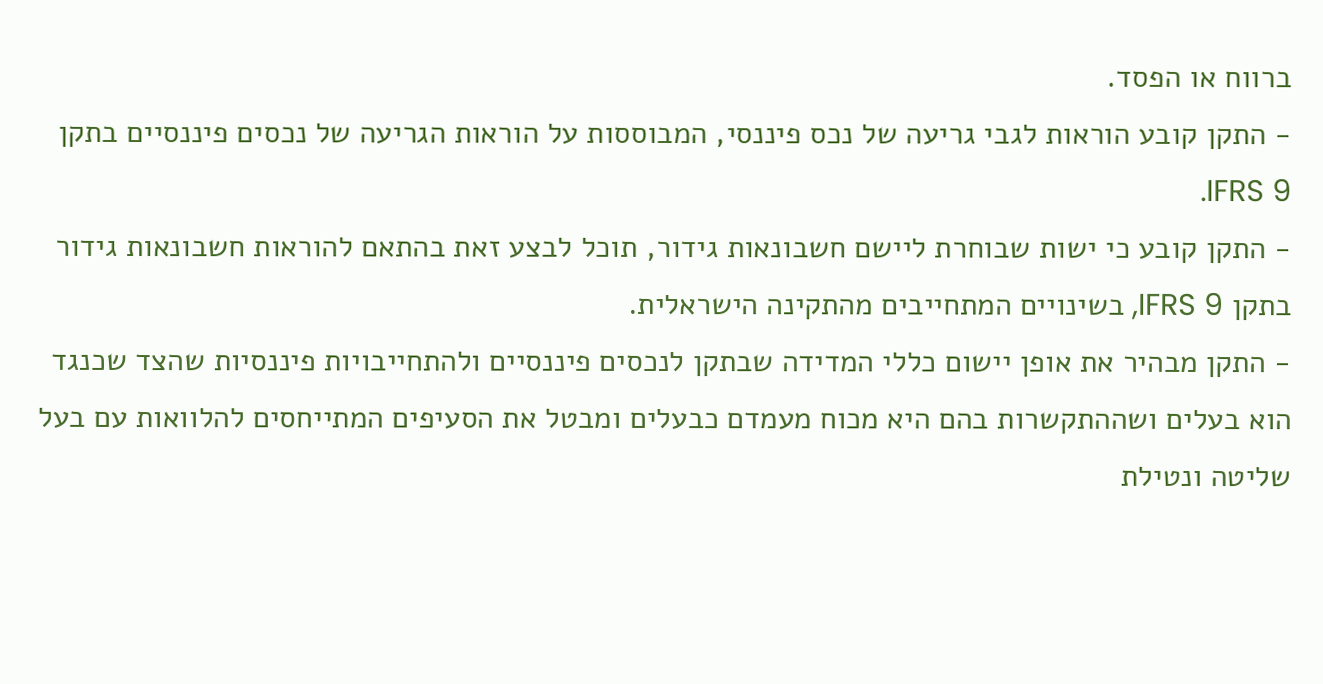ברווח או הפסד.
- התקן קובע הוראות לגבי גריעה של נכס פיננסי, המבוססות על הוראות הגריעה של נכסים פיננסיים בתקן IFRS 9.
- התקן קובע כי ישות שבוחרת ליישם חשבונאות גידור, תוכל לבצע זאת בהתאם להוראות חשבונאות גידור בתקן IFRS 9, בשינויים המתחייבים מהתקינה הישראלית.
- התקן מבהיר את אופן יישום כללי המדידה שבתקן לנכסים פיננסיים ולהתחייבויות פיננסיות שהצד שכנגד הוא בעלים ושההתקשרות בהם היא מכוח מעמדם כבעלים ומבטל את הסעיפים המתייחסים להלוואות עם בעל שליטה ונטילת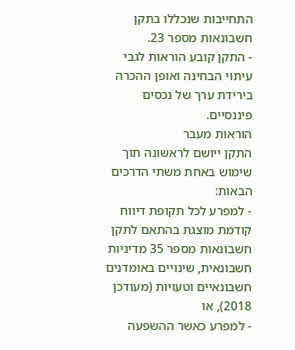התחייבות שנכללו בתקן חשבונאות מספר 23.
- התקן קובע הוראות לגבי עיתוי הבחינה ואופן ההכרה בירידת ערך של נכסים פיננסיים.
הוראות מעבר
התקן ייושם לראשונה תוך שימוש באחת משתי הדרכים הבאות:
- למפרע לכל תקופת דיווח קודמת מוצגת בהתאם לתקן חשבונאות מספר 35 מדיניות חשבונאית, שינויים באומדנים חשבונאיים וטעויות (מעודכן 2018), או
- למפרע כאשר ההשפעה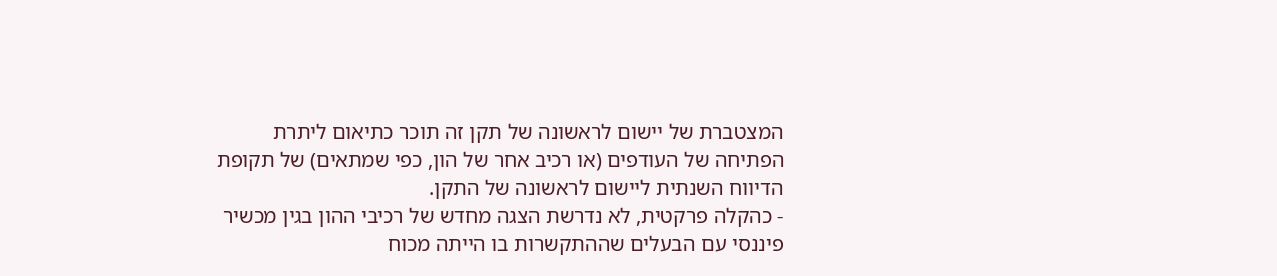המצטברת של יישום לראשונה של תקן זה תוכר כתיאום ליתרת הפתיחה של העודפים (או רכיב אחר של הון, כפי שמתאים) של תקופת הדיווח השנתית ליישום לראשונה של התקן.
- כהקלה פרקטית, לא נדרשת הצגה מחדש של רכיבי ההון בגין מכשיר פיננסי עם הבעלים שההתקשרות בו הייתה מכוח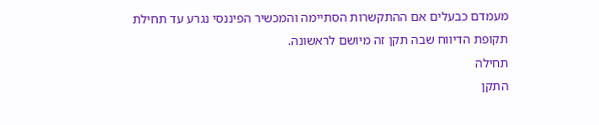מעמדם כבעלים אם ההתקשרות הסתיימה והמכשיר הפיננסי נגרע עד תחילת תקופת הדיווח שבה תקן זה מיושם לראשונה.
תחילה
התקן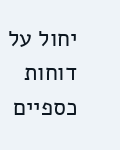יחול על דוחות כספיים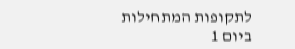לתקופות המתחילות ביום 1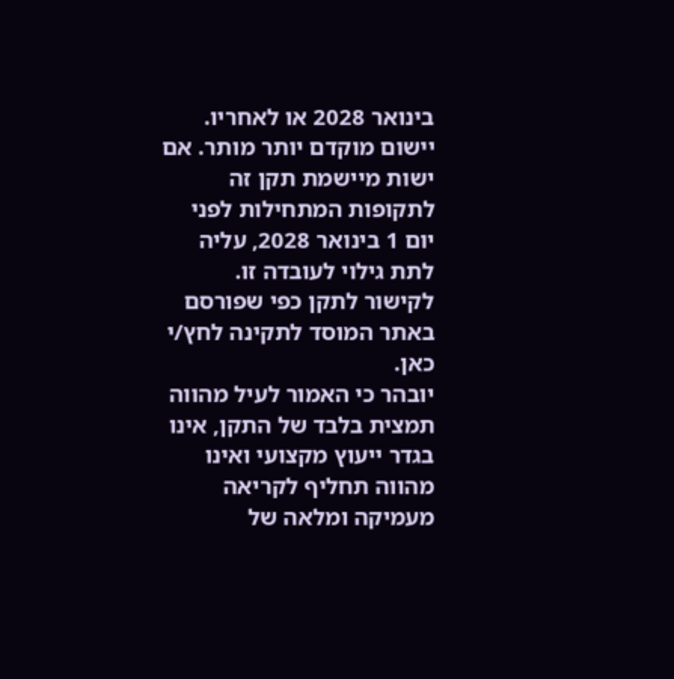בינואר 2028 או לאחריו. יישום מוקדם יותר מותר. אם ישות מיישמת תקן זה לתקופות המתחילות לפני יום 1 בינואר 2028, עליה לתת גילוי לעובדה זו.
לקישור לתקן כפי שפורסם באתר המוסד לתקינה לחץ/י כאן.
יובהר כי האמור לעיל מהווה תמצית בלבד של התקן, אינו בגדר ייעוץ מקצועי ואינו מהווה תחליף לקריאה מעמיקה ומלאה של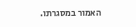האמור במסגרתו.